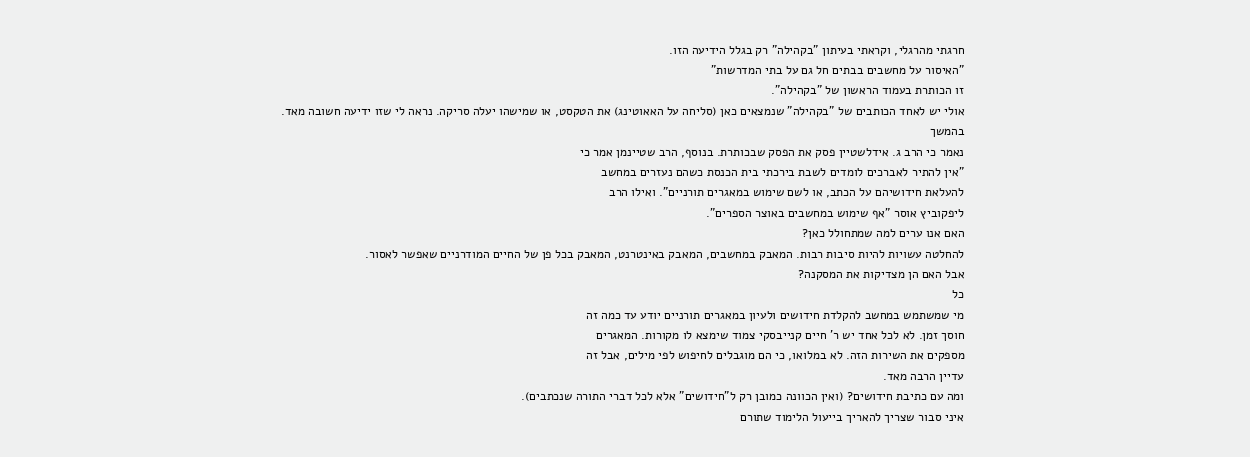חרגתי מהרגלי, וקראתי בעיתון "בקהילה" רק בגלל הידיעה הזו.
"האיסור על מחשבים בבתים חל גם על בתי המדרשות"
זו הכותרת בעמוד הראשון של "בקהילה".
אולי יש לאחד הכותבים של "בקהילה" שנמצאים כאן (סליחה על האאוטינג) את הטקסט, או שמישהו יעלה סריקה. נראה לי שזו ידיעה חשובה מאד.
בהמשך
נאמר כי הרב ג. אידלשטיין פסק את הפסק שבכותרת. בנוסף, הרב שטיינמן אמר כי
"אין להתיר לאברכים לומדים לשבת בירכתי בית הכנסת כשהם נעזרים במחשב
להעלאת חידושיהם על הכתב, או לשם שימוש במאגרים תורניים". ואילו הרב
ליפקוביץ אוסר "אף שימוש במחשבים באוצר הספרים".
האם אנו ערים למה שמתחולל כאן?
להחלטה עשויות להיות סיבות רבות. המאבק במחשבים, המאבק באינטרנט, המאבק בכל פן של החיים המודרניים שאפשר לאסור.
אבל האם הן מצדיקות את המסקנה?
כל
מי שמשתמש במחשב להקלדת חידושים ולעיון במאגרים תורניים יודע עד כמה זה
חוסך זמן. לא לכל אחד יש ר' חיים קנייבסקי צמוד שימצא לו מקורות. המאגרים
מספקים את השירות הזה. לא במלואו, כי הם מוגבלים לחיפוש לפי מילים, אבל זה
עדיין הרבה מאד.
ומה עם כתיבת חידושים? (ואין הכוונה כמובן רק ל"חידושים" אלא לכל דברי התורה שנכתבים).
איני סבור שצריך להאריך בייעול הלימוד שתורם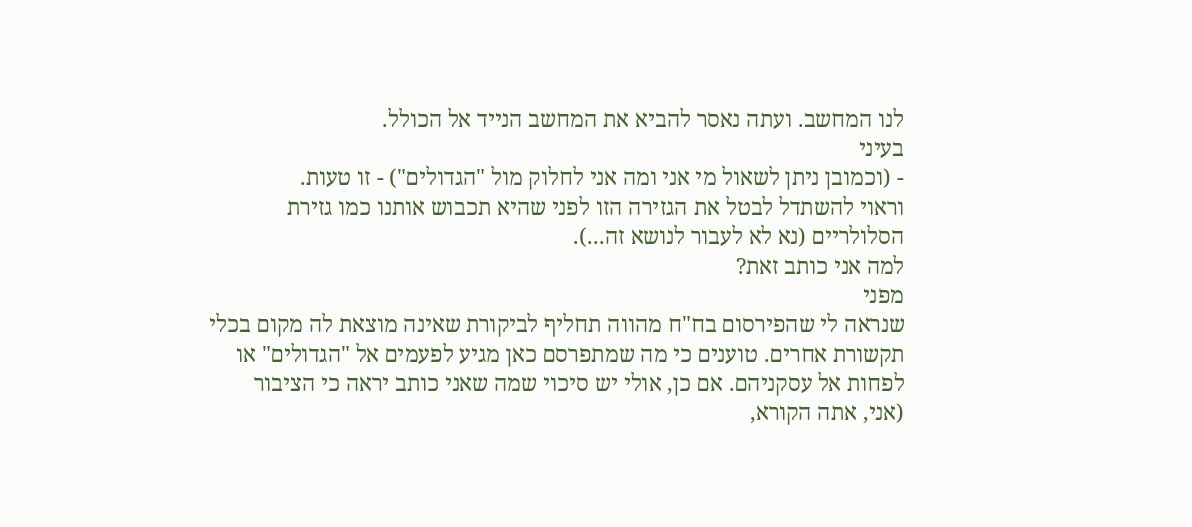לנו המחשב. ועתה נאסר להביא את המחשב הנייד אל הכולל.
בעיני
- (וכמובן ניתן לשאול מי אני ומה אני לחלוק מול "הגדולים") - זו טעות.
וראוי להשתדל לבטל את הגזירה הזו לפני שהיא תכבוש אותנו כמו גזירת
הסלולריים (נא לא לעבור לנושא זה...).
למה אני כותב זאת?
מפני
שנראה לי שהפירסום בח"ח מהווה תחליף לביקורת שאינה מוצאת לה מקום בכלי
תקשורת אחרים. טוענים כי מה שמתפרסם כאן מגיע לפעמים אל "הגדולים" או
לפחות אל עסקניהם. אם כן, אולי יש סיכוי שמה שאני כותב יראה כי הציבור
(אני, אתה הקורא,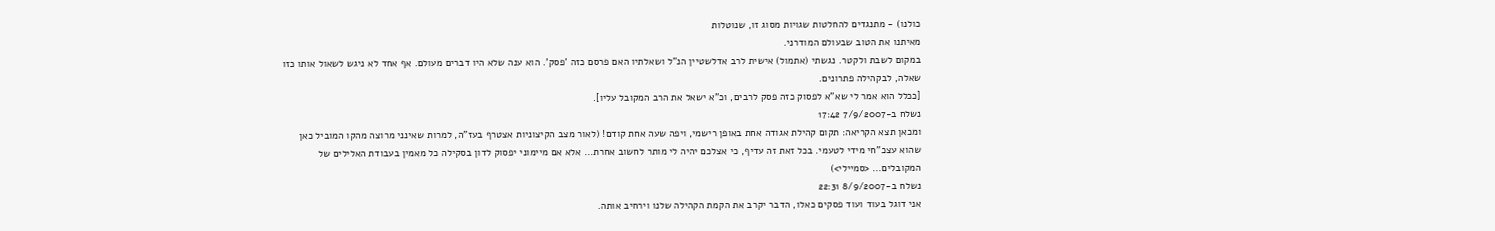כולנו) - מתנגדים להחלטות שגויות מסוג זו, שנוטלות
מאיתנו את הטוב שבעולם המודרני.
במקום לשבת ולקטר. נגשתי (אתמול) אישית לרב אדלשטיין הנ"ל ושאלתיו האם פרסם כזה 'פסק'. הוא ענה שלא היו דברים מעולם. אף אחד לא ניגש לשאול אותו כזו שאלה, לבקהילה פתרונים.
[ככלל הוא אמר לי שא"א לפסוק כזה פסק לרבים, וכ"א ישאל את הרב המקובל עליו].
נשלח ב-7/9/2007 17:42
ומכאן תצא הקריאה: תקום קהילת אגודה אחת באופן רישמי, ויפה שעה אחת קודם! (לאור מצב הקיצוניות אצטרף בעז"ה, למרות שאינני מרוצה מהקו המוביל כאן שהוא עצכ"חי מידי לטעמי. בכל זאת זה עדיף, כי אצלכם יהיה לי מותר לחשוב אחרת... אלא אם מיימוני יפסוק לדון בסקילה כל מאמין בעבודת האלילים של המקובלים... <סמיילי>)
נשלח ב-8/9/2007 22:31
אני דוגל בעוד ועוד פסקים כאלו, הדבר יקרב את הקמת הקהילה שלנו וירחיב אותה.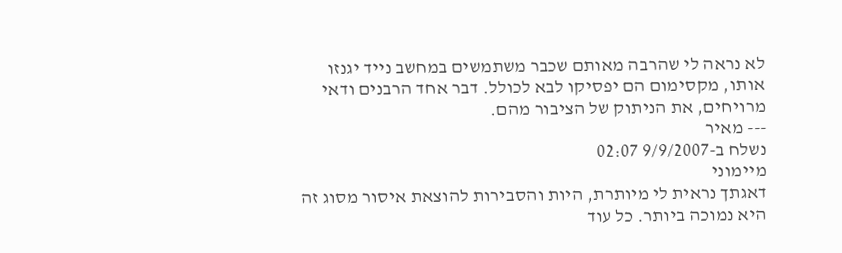לא נראה לי שהרבה מאותם שכבר משתמשים במחשב נייד יגנזו אותו, מקסימום הם יפסיקו לבא לכולל. דבר אחד הרבנים ודאי מרויחים, את הניתוק של הציבור מהם.
--- מאיר
נשלח ב-9/9/2007 02:07
מיימוני
דאגתך נראית לי מיותרת, היות והסבירות להוצאת איסור מסוג זה היא נמוכה ביותר. כל עוד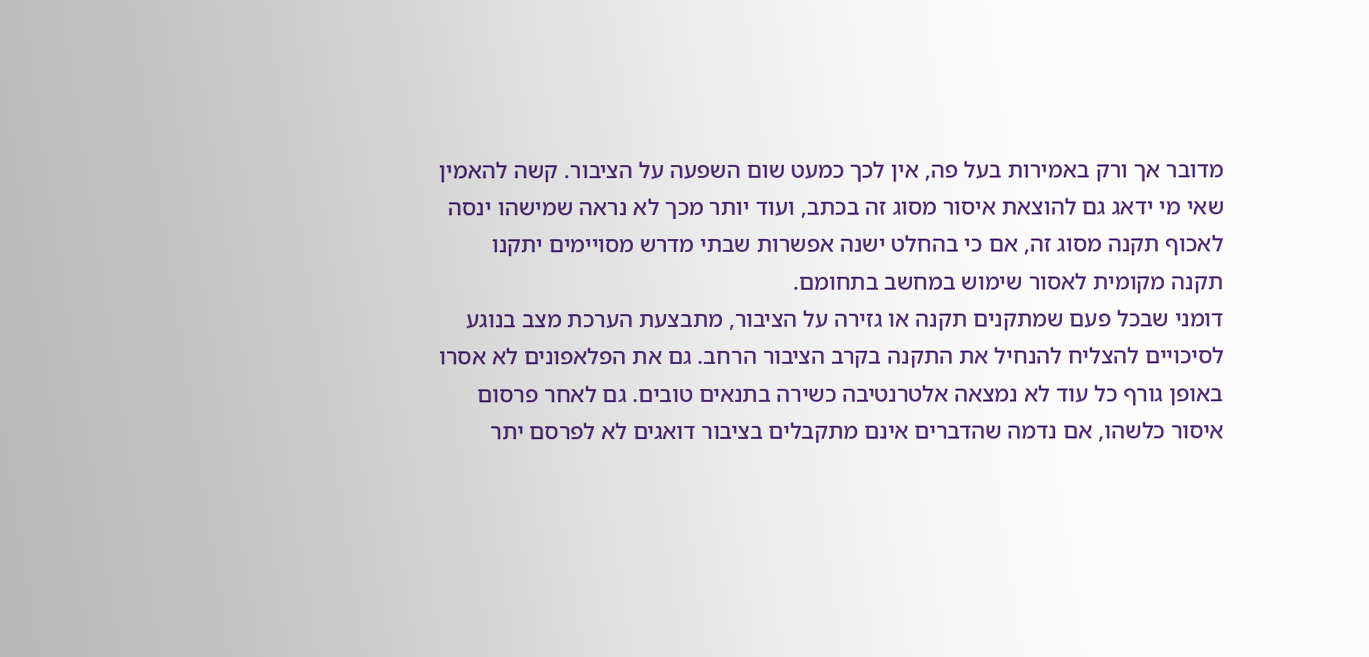מדובר אך ורק באמירות בעל פה, אין לכך כמעט שום השפעה על הציבור. קשה להאמין שאי מי ידאג גם להוצאת איסור מסוג זה בכתב, ועוד יותר מכך לא נראה שמישהו ינסה לאכוף תקנה מסוג זה, אם כי בהחלט ישנה אפשרות שבתי מדרש מסויימים יתקנו תקנה מקומית לאסור שימוש במחשב בתחומם.
דומני שבכל פעם שמתקנים תקנה או גזירה על הציבור, מתבצעת הערכת מצב בנוגע לסיכויים להצליח להנחיל את התקנה בקרב הציבור הרחב. גם את הפלאפונים לא אסרו באופן גורף כל עוד לא נמצאה אלטרנטיבה כשירה בתנאים טובים. גם לאחר פרסום איסור כלשהו, אם נדמה שהדברים אינם מתקבלים בציבור דואגים לא לפרסם יתר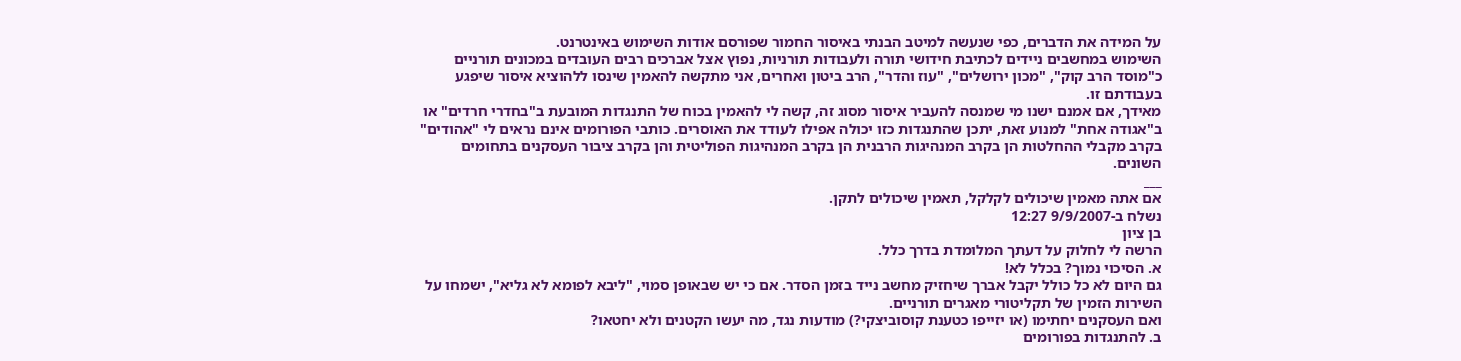על המידה את הדברים, כפי שנעשה למיטב הבנתי באיסור החמור שפורסם אודות השימוש באינטרנט.
השימוש במחשבים ניידים לכתיבת חידושי תורה ולעבודות תורניות, נפוץ אצל אברכים רבים העובדים במכונים תורניים כ"מוסד הרב קוק", "מכון ירושלים", "עוז והדר", הרב ביטון ואחרים, אני מתקשה להאמין שינסו ללהוציא איסור שיפגע בעבודתם זו.
מאידך, אם אמנם ישנו מי שמנסה להעביר איסור מסוג זה, קשה לי להאמין בכוח של התנגדות המובעת ב"בחדרי חרדים" או ב"אגודה אחת" למנוע זאת, יתכן שהתנגדות כזו יכולה אפילו לעודד את האוסרים. כותבי הפורומים אינם נראים לי "אהודים" בקרב מקבלי ההחלטות הן בקרב המנהיגות הרבנית הן בקרב המנהיגות הפוליטית והן בקרב ציבור העסקנים בתחומים השונים.
___
אם אתה מאמין שיכולים לקלקל, תאמין שיכולים לתקן.
נשלח ב-9/9/2007 12:27
בן ציון
הרשה לי לחלוק על דעתך המלומדת בדרך כלל.
א. הסיכוי נמוך? בכלל לא!
גם היום לא כל כולל יקבל אברך שיחזיק מחשב נייד בזמן הסדר. אם כי יש שבאופן סמוי, "ליבא לפומא לא גליא", ישמחו על השירות הזמין של תקליטורי מאגרים תורניים.
ואם העסקנים יחתימו (או יזייפו כטענת קוסוביצקי?) מודעות נגד, מה יעשו הקטנים ולא יחטאו?
ב. להתנגדות בפורומים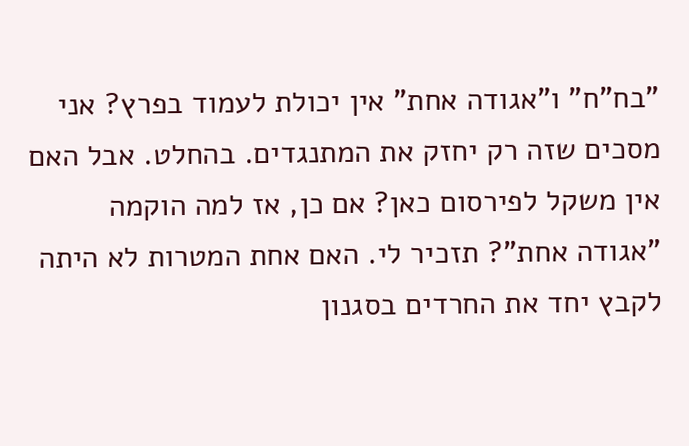"בח"ח" ו"אגודה אחת" אין יכולת לעמוד בפרץ? אני מסכים שזה רק יחזק את המתנגדים. בהחלט. אבל האם אין משקל לפירסום כאן? אם כן, אז למה הוקמה "אגודה אחת"? תזכיר לי. האם אחת המטרות לא היתה לקבץ יחד את החרדים בסגנון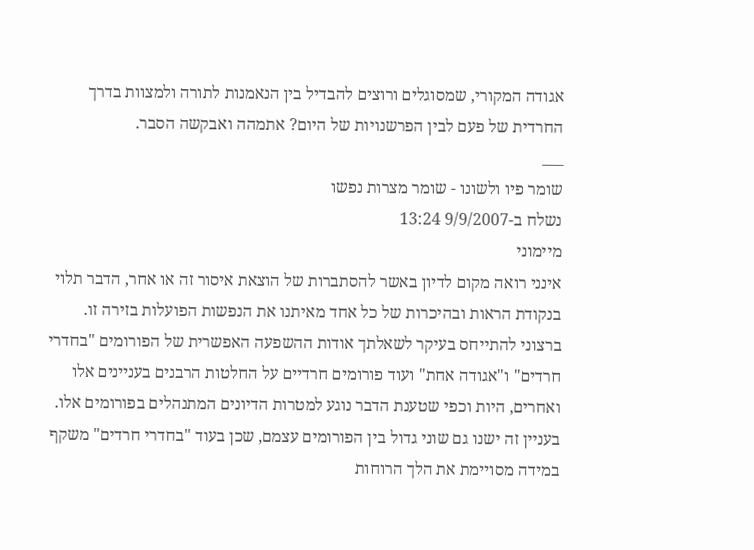אגודה המקורי, שמסוגלים ורוצים להבדיל בין הנאמנות לתורה ולמצוות בדרך החרדית של פעם לבין הפרשנויות של היום? אתמהה ואבקשה הסבר.
___
שומר פיו ולשונו - שומר מצרות נפשו
נשלח ב-9/9/2007 13:24
מיימוני
אינני רואה מקום לדיון באשר להסתברות של הוצאת איסור זה או אחר, הדבר תלוי בנקודת הראות ובהיכרות של כל אחד מאיתנו את הנפשות הפועלות בזירה זו.
ברצוני להתייחס בעיקר לשאלתך אודות ההשפעה האפשרית של הפורומים "בחדרי חרדים" ו"אגודה אחת" ועוד פורומים חרדיים על החלטות הרבנים בעניינים אלו ואחרים, היות וכפי שטענת הדבר נוגע למטרות הדיונים המתנהלים בפורומים אלו. בעניין זה ישנו גם שוני גדול בין הפורומים עצמם, שכן בעוד "בחדרי חרדים" משקף במידה מסויימת את הלך הרוחות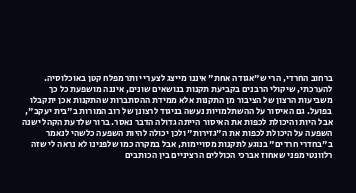ברחוב החרדי, הרי ש"אגודה אחת" איננו מייצג לצערי יותר מפלח קטן באוכלוסיה.
להערכתי, שיקולי הרבנים בקביעת תקנות בנושאים שונים, איננה מושפעת כל כך משביעות הרצון של הציבור מן התקנות אלא ממידת ההסתברות שהתקנות אכן יתקבלו בפועל. גם האיסור על ההשתלמויות נעשה בניגוד לרצונן של רוב המורות ב"בית יעקב", אבל היות והיכולת לכפות את האיסור הייתה גדולה הדבר נאסר. ברור שלדעת הקהל ישנה השפעה על היכולת לכפות את ה"גזירות" ולכן יכולה להיות השפעה כלשהי לנאמר ב"בחדרי חרדים" בנוגע לתקנות מסויימות, אבל במקרה כמו שלפנינו לא נראה לי שזה רלוונטי מפני שאחוז אברכי הכוללים הרציניים בין הכותבים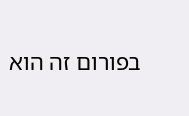בפורום זה הוא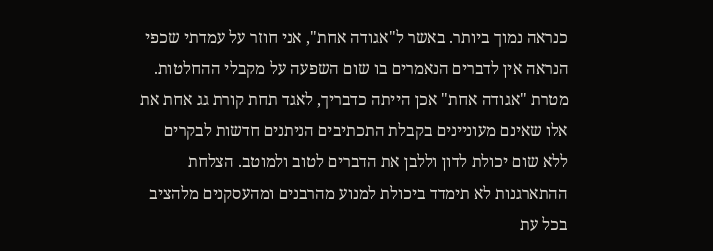כנראה נמוך ביותר. באשר ל"אגודה אחת", אני חוזר על עמדתי שכפי הנראה אין לדברים הנאמרים בו שום השפעה על מקבלי ההחלטות.
מטרת "אגודה אחת" אכן הייתה כדבריך, לאגד תחת קורת גג אחת את אלו שאינם מעוניינים בקבלת התכתיבים הניתנים חדשות לבקרים ללא שום יכולת לדון וללבן את הדברים לטוב ולמוטב. הצלחת ההתארגנות לא תימדד ביכולת למנוע מהרבנים ומהעסקנים מלהציב בכל עת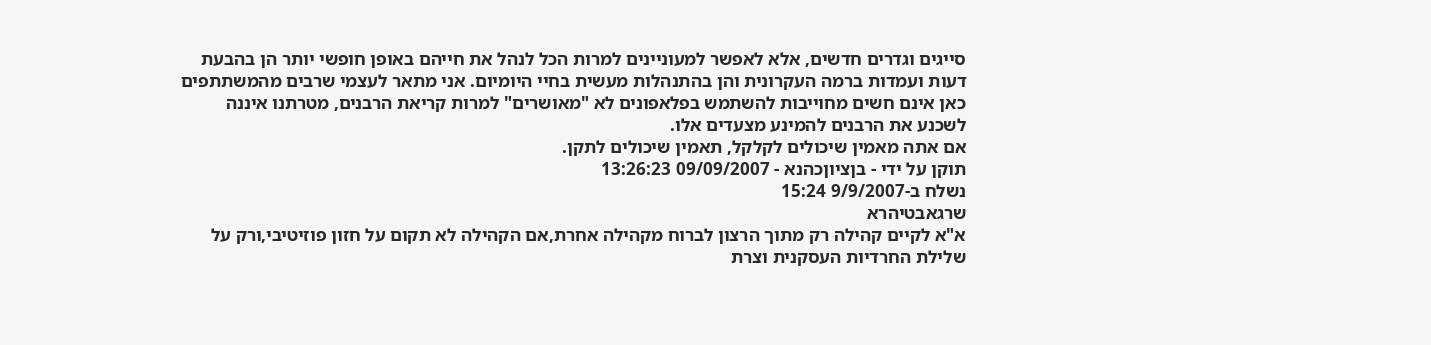סייגים וגדרים חדשים, אלא לאפשר למעוניינים למרות הכל לנהל את חייהם באופן חופשי יותר הן בהבעת דעות ועמדות ברמה העקרונית והן בהתנהלות מעשית בחיי היומיום. אני מתאר לעצמי שרבים מהמשתתפים כאן אינם חשים מחוייבות להשתמש בפלאפונים לא "מאושרים" למרות קריאת הרבנים, מטרתנו איננה לשכנע את הרבנים להמינע מצעדים אלו.
אם אתה מאמין שיכולים לקלקל, תאמין שיכולים לתקן.
תוקן על ידי - בןציוןכהנא - 09/09/2007 13:26:23
נשלח ב-9/9/2007 15:24
שרגאבטיהרא
א"א לקיים קהילה רק מתוך הרצון לברוח מקהילה אחרת,אם הקהילה לא תקום על חזון פוזיטיבי,ורק על שלילת החרדיות העסקנית וצרת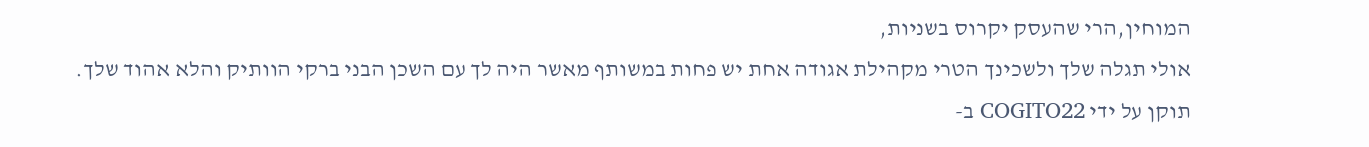המוחין,הרי שהעסק יקרוס בשניות,
אולי תגלה שלך ולשכינך הטרי מקהילת אגודה אחת יש פחות במשותף מאשר היה לך עם השכן הבני ברקי הוותיק והלא אהוד שלך.
תוקן על ידי COGITO22 ב-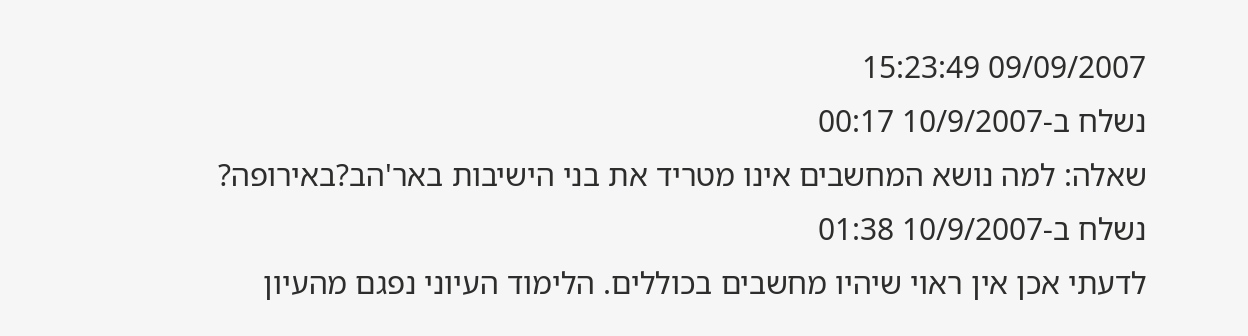09/09/2007 15:23:49
נשלח ב-10/9/2007 00:17
שאלה: למה נושא המחשבים אינו מטריד את בני הישיבות באר'הב?באירופה?
נשלח ב-10/9/2007 01:38
לדעתי אכן אין ראוי שיהיו מחשבים בכוללים. הלימוד העיוני נפגם מהעיון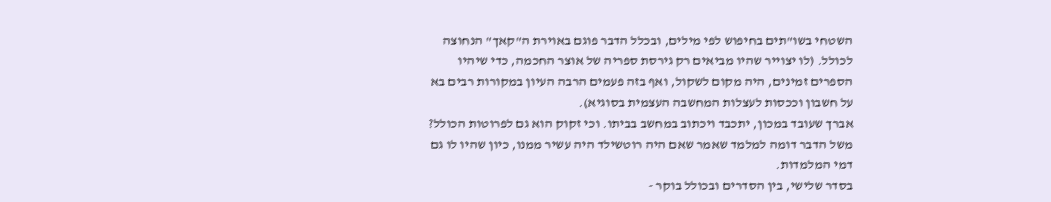השטחי בשו"תים בחיפוש לפי מילים, ובכלל הדבר פוגם באוירת ה"קאך" הנחוצה לכולל. (לו יצוייר שהיו מביאים רק גירסת ספריה של אוצר החכמה, כדי שיהיו הספרים זמינים, היה מקום לשקול, ואף בזה פעמים הרבה העיון במקורות רבים בא על חשבון וככסות לעצלות המחשבה העצמית בסוגיא).
אברך שעובד במכון, יתכבד ויכתוב במחשב בביתו. וכי זקוק הוא גם לפרוטות הכולל? משל הדבר דומה למלמד שאמר שאם היה רוטשילד היה עשיר ממנו, כיון שהיו לו גם דמי המלמדות.
בסדר שלישי, בין הסדרים ובכולל בוקר -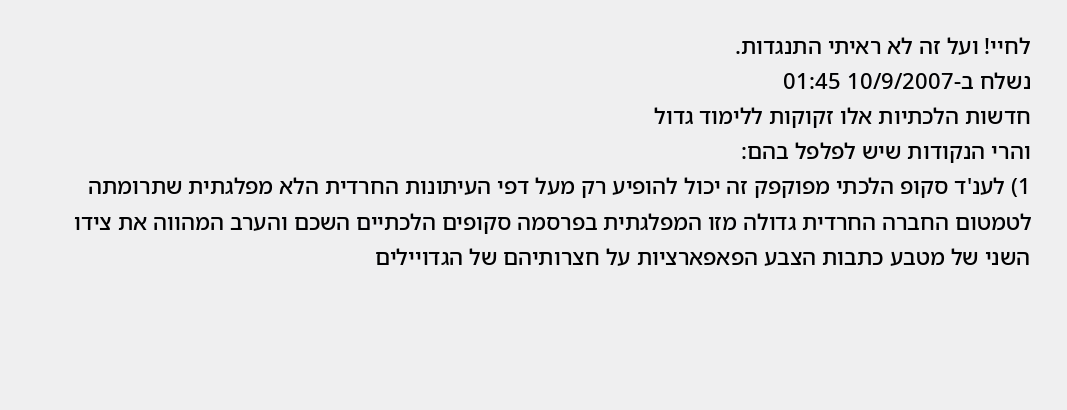לחיי! ועל זה לא ראיתי התנגדות.
נשלח ב-10/9/2007 01:45
חדשות הלכתיות אלו זקוקות ללימוד גדול
והרי הנקודות שיש לפלפל בהם:
1) לענ'ד סקופ הלכתי מפוקפק זה יכול להופיע רק מעל דפי העיתונות החרדית הלא מפלגתית שתרומתה לטמטום החברה החרדית גדולה מזו המפלגתית בפרסמה סקופים הלכתיים השכם והערב המהווה את צידו השני של מטבע כתבות הצבע הפאפארציות על חצרותיהם של הגדויילים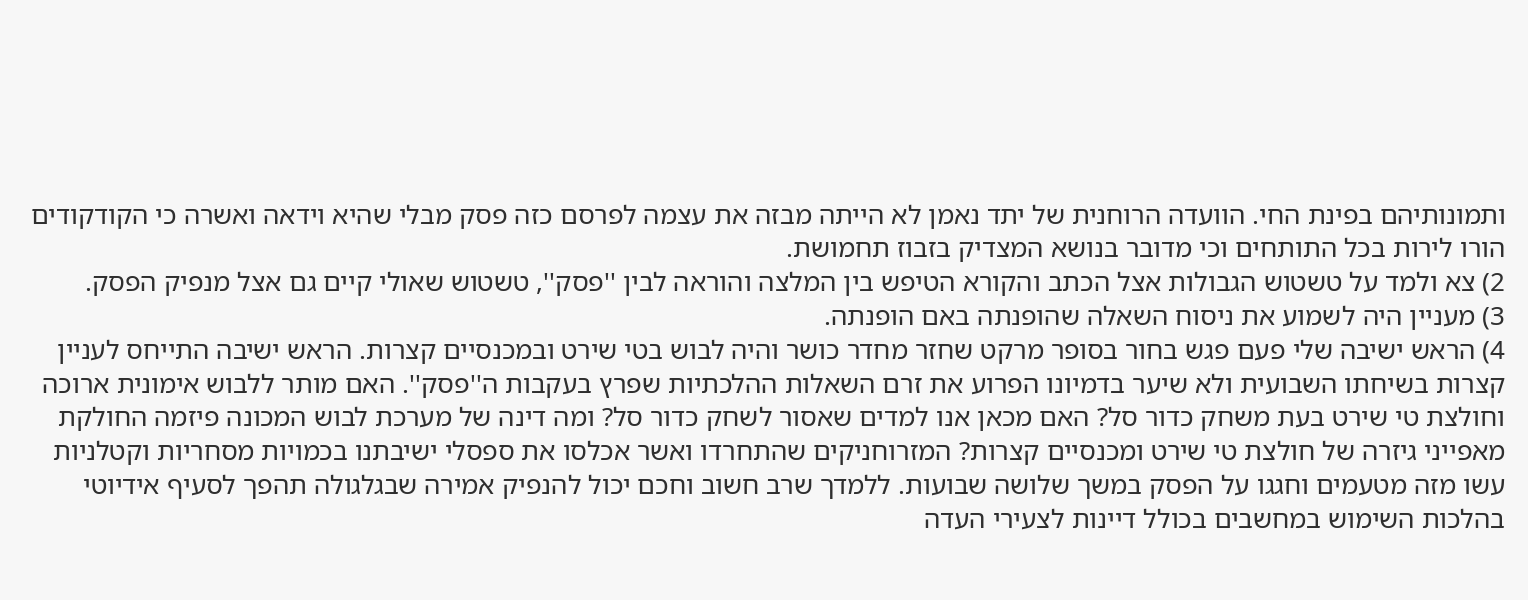ותמונותיהם בפינת החי. הוועדה הרוחנית של יתד נאמן לא הייתה מבזה את עצמה לפרסם כזה פסק מבלי שהיא וידאה ואשרה כי הקודקודים הורו לירות בכל התותחים וכי מדובר בנושא המצדיק בזבוז תחמושת.
2) צא ולמד על טשטוש הגבולות אצל הכתב והקורא הטיפש בין המלצה והוראה לבין ''פסק'', טשטוש שאולי קיים גם אצל מנפיק הפסק.
3) מעניין היה לשמוע את ניסוח השאלה שהופנתה באם הופנתה.
4) הראש ישיבה שלי פעם פגש בחור בסופר מרקט שחזר מחדר כושר והיה לבוש בטי שירט ובמכנסיים קצרות. הראש ישיבה התייחס לעניין קצרות בשיחתו השבועית ולא שיער בדמיונו הפרוע את זרם השאלות ההלכתיות שפרץ בעקבות ה''פסק''. האם מותר ללבוש אימונית ארוכה וחולצת טי שירט בעת משחק כדור סל? האם מכאן אנו למדים שאסור לשחק כדור סל? ומה דינה של מערכת לבוש המכונה פיזמה החולקת מאפייני גיזרה של חולצת טי שירט ומכנסיים קצרות? המזרוחניקים שהתחרדו ואשר אכלסו את ספסלי ישיבתנו בכמויות מסחריות וקטלניות עשו מזה מטעמים וחגגו על הפסק במשך שלושה שבועות. ללמדך שרב חשוב וחכם יכול להנפיק אמירה שבגלגולה תהפך לסעיף אידיוטי בהלכות השימוש במחשבים בכולל דיינות לצעירי העדה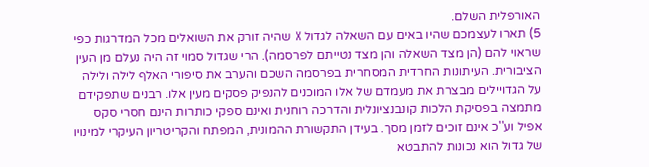האורפלית השלם.
5) תארו לעצמכם שהיו באים עם השאלה לגדול X שהיה זורק את השואלים מכל המדרגות כפי שראוי להם (הן מצד השאלה והן מצד נטייתם לפרסמה). הרי שגדול סמוי זה היה נעלם מן העין הציבורית. העיתונות החרדית המסחרית בפרסמה השכם והערב את סיפורי האלף לילה ולילה על הגדויילים מבצרת את מעמדם של אלו המוכנים להנפיק פסקים מעין אלו. רבנים שתפקידם מתמצה בפסיקת הלכות קונבנציונלית והדרכה רוחנית ואינם ספקי כותרות הינם חסרי סקס אפיל וע''כ אינם זוכים לזמן מסך. בעידן התקשורת ההמונית, המפתח והקריטריון העיקרי למינויו של גדול הוא נכונות להתבטא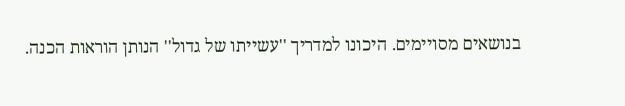בנושאים מסויימים. היכונו למדריך ''עשייתו של גדול'' הנותן הוראות הכנה.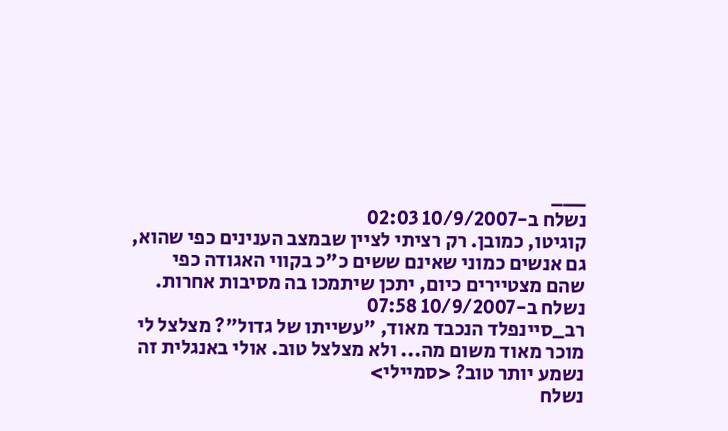___
נשלח ב-10/9/2007 02:03
קוגיטו, כמובן. רק רציתי לציין שבמצב הענינים כפי שהוא, גם אנשים כמוני שאינם ששים כ"כ בקווי האגודה כפי שהם מצטיירים כיום, יתכן שיתמכו בה מסיבות אחרות.
נשלח ב-10/9/2007 07:58
רב_סיינפלד הנכבד מאוד, "עשייתו של גדול"? מצלצל לי
מוכר מאוד משום מה... ולא מצלצל טוב. אולי באנגלית זה
נשמע יותר טוב? <סמיילי>
נשלח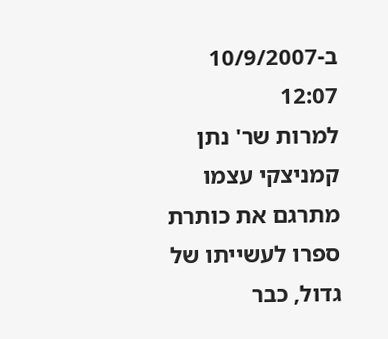ב-10/9/2007 12:07
למרות שר' נתן קמניצקי עצמו מתרגם את כותרת ספרו לעשייתו של גדול, כבר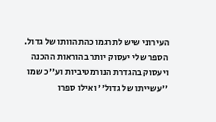העירוני שיש לתרגמו כהתהוותו של גדול.
הספר שלי יעסוק יותר בהוראות ההכנה ויעסוק בהגדרת הנורמטיביות וע''כ שמו ''עשייתו של גדול'' ואילו ספרו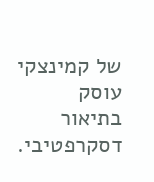של קמינצקי עוסק בתיאור דסקרפטיבי.